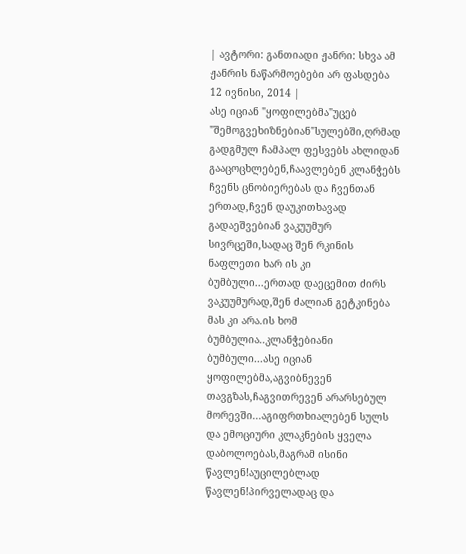| ავტორი: განთიადი ჟანრი: სხვა ამ ჟანრის ნაწარმოებები არ ფასდება 12 ივნისი, 2014 |
ასე იციან "ყოფილებმა"უცებ "შემოგვეხიზნებიან"სულებში,ღრმად გადგმულ ჩამპალ ფესვებს ახლიდან გააცოცხლებენ,ჩაავლებენ კლანჭებს ჩვენს ცნობიერებას და ჩვენთან ერთად,ჩვენ დაუკითხავად გადაეშვებიან ვაკუუმურ სივრცეში,სადაც შენ რკინის ნაფლეთი ხარ ის კი ბუმბული...ერთად დაეცემით ძირს ვაკუუმურად,შენ ძალიან გეტკინება მას კი არა.ის ხომ ბუმბულია..კლანჭებიანი ბუმბული...ასე იციან ყოფილებმა,აგვიბნევენ თავგზას,ჩაგვითრევენ არარსებულ მორევში...აგიფრთხიალებენ სულს და ემოციური კლაკნების ყველა დაბოლოებას,მაგრამ ისინი წავლენ!აუცილებლად წავლენ!პირველადაც და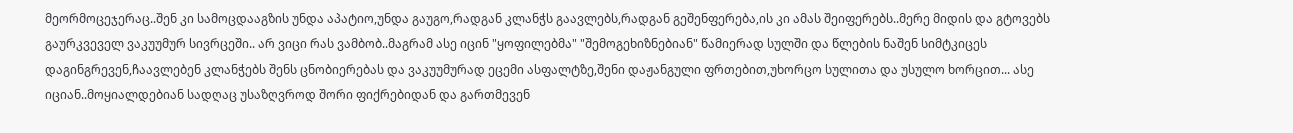მეორმოცეჯერაც..შენ კი სამოცდააგზის უნდა აპატიო,უნდა გაუგო,რადგან კლანჭს გაავლებს,რადგან გეშენფერება,ის კი ამას შეიფერებს..მერე მიდის და გტოვებს გაურკვეველ ვაკუუმურ სივრცეში.. არ ვიცი რას ვამბობ..მაგრამ ასე იცინ "ყოფილებმა" "შემოგეხიზნებიან" წამიერად სულში და წლების ნაშენ სიმტკიცეს დაგინგრევენ,ჩაავლებენ კლანჭებს შენს ცნობიერებას და ვაკუუმურად ეცემი ასფალტზე,შენი დაჟანგული ფრთებით,უხორცო სულითა და უსულო ხორცით... ასე იციან..მოყიალდებიან სადღაც უსაზღვროდ შორი ფიქრებიდან და გართმევენ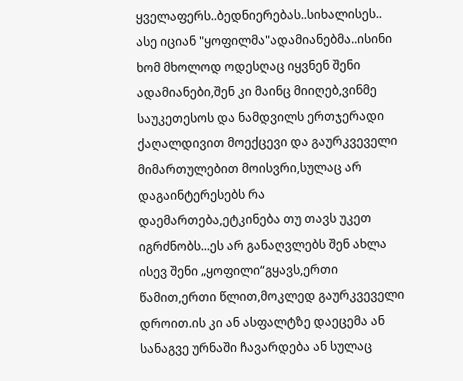ყველაფერს..ბედნიერებას..სიხალისეს.. ასე იციან "ყოფილმა"ადამიანებმა..ისინი ხომ მხოლოდ ოდესღაც იყვნენ შენი ადამიანები,შენ კი მაინც მიიღებ,ვინმე საუკეთესოს და ნამდვილს ერთჯერადი ქაღალდივით მოექცევი და გაურკვეველი მიმართულებით მოისვრი,სულაც არ დაგაინტერესებს რა დაემართება,ეტკინება თუ თავს უკეთ იგრძნობს...ეს არ განაღვლებს შენ ახლა ისევ შენი „ყოფილი“გყავს,ერთი წამით,ერთი წლით,მოკლედ გაურკვეველი დროით.ის კი ან ასფალტზე დაეცემა ან სანაგვე ურნაში ჩავარდება ან სულაც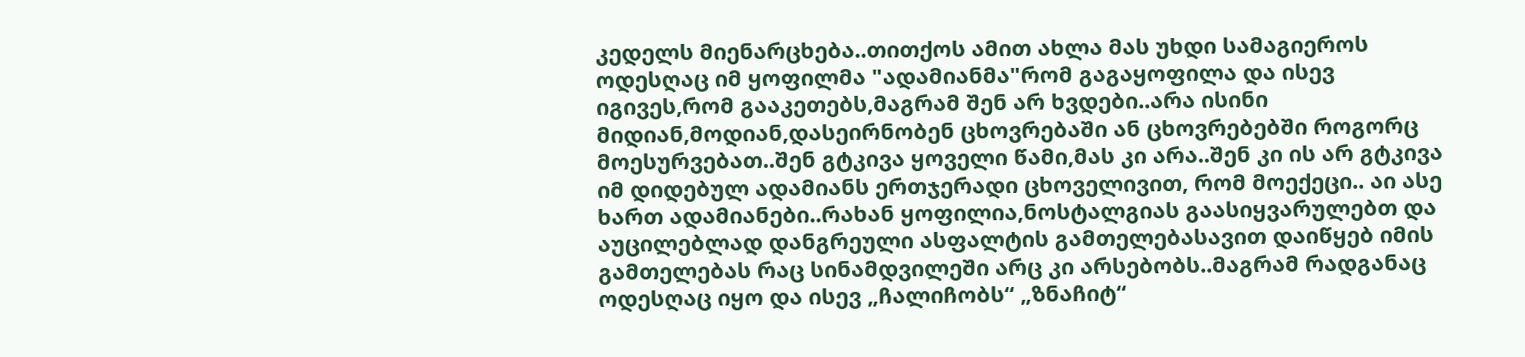კედელს მიენარცხება..თითქოს ამით ახლა მას უხდი სამაგიეროს ოდესღაც იმ ყოფილმა "ადამიანმა"რომ გაგაყოფილა და ისევ იგივეს,რომ გააკეთებს,მაგრამ შენ არ ხვდები..არა ისინი მიდიან,მოდიან,დასეირნობენ ცხოვრებაში ან ცხოვრებებში როგორც მოესურვებათ..შენ გტკივა ყოველი წამი,მას კი არა..შენ კი ის არ გტკივა იმ დიდებულ ადამიანს ერთჯერადი ცხოველივით, რომ მოექეცი.. აი ასე ხართ ადამიანები..რახან ყოფილია,ნოსტალგიას გაასიყვარულებთ და აუცილებლად დანგრეული ასფალტის გამთელებასავით დაიწყებ იმის გამთელებას რაც სინამდვილეში არც კი არსებობს..მაგრამ რადგანაც ოდესღაც იყო და ისევ „ჩალიჩობს“ „ზნაჩიტ“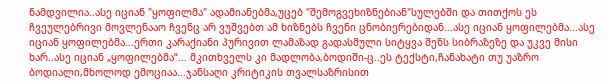ნამდვილია..ასე იციან "ყოფილმა" ადამიანებმა,უცებ "შემოგვეხიზნებიან"სულებში და თითქოს ეს ჩვეულებრივი მოვლენააო ჩვენც არ ვუშვებთ ამ ხიზნებს ჩვენი ცნობიერებიდან...ასე იციან ყოფილებმა...ასე იციან ყოფილებმა...ერთი კარაქიანი პურივით ლამაზად გადასმული სიტყვა შენს სიბრაზეზე და უკვე მისი ხარ..ასე იციან „ყოფილებმა“... მკითხველს კი მადლობა,ბოდიში-ც..ეს ტექსტი,ჩანახატი თუ უაზრო ბოდიალი,მხოლოდ ემოციაა...ჯანსაღი კრიტიკის თვალსაზრისით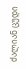ძალიან ცუდი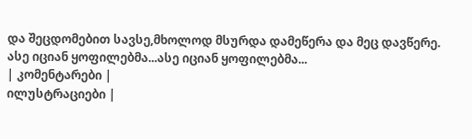და შეცდომებით სავსე,მხოლოდ მსურდა დამეწერა და მეც დავწერე. ასე იციან ყოფილებმა...ასე იციან ყოფილებმა...
| კომენტარები |
ილუსტრაციები |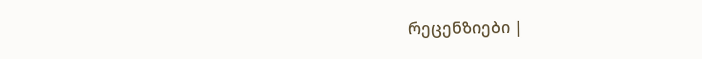რეცენზიები |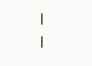|
|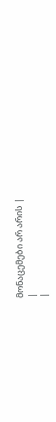მონაცემები არ არის |
|
|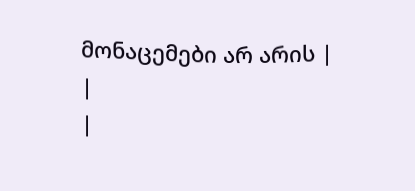მონაცემები არ არის |
|
|